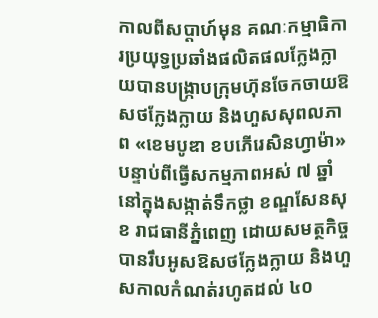កាលពីសប្តាហ៍មុន គណៈកម្មាធិការប្រយុទ្ធប្រឆាំងផលិតផលក្លែងក្លាយបានបង្ក្រាបក្រុមហ៊ុនចែកចាយឱសថក្លែងក្លាយ និងហួសសុពលភាព «ខេមបូឌា ខបភើរេសិនហ្វាម៉ា» បន្ទាប់ពីធ្វើសកម្មភាពអស់ ៧ ឆ្នាំនៅក្នុងសង្កាត់ទឹកថ្លា ខណ្ឌសែនសុខ រាជធានីភ្នំពេញ ដោយសមត្ថកិច្ចបានរឹបអូសឱសថក្លែងក្លាយ និងហួសកាលកំណត់រហូតដល់ ៤០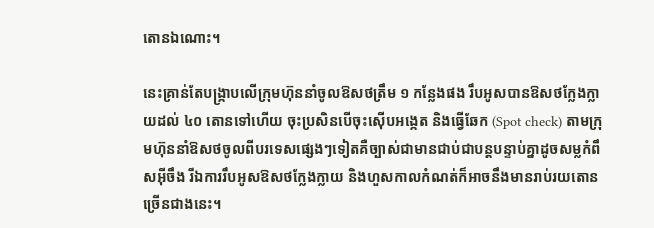តោនឯណោះ។

នេះគ្រាន់តែបង្ក្រាបលើក្រុមហ៊ុននាំចូលឱសថត្រឹម ១ កន្លែងផង រឹបអូសបានឱសថក្លែងក្លាយដល់ ៤០ តោនទៅហើយ ចុះប្រសិនបើចុះស៊ើបអង្កេត និងធ្វើឆែក (Spot check) តាមក្រុមហ៊ុននាំឱសថចូលពីបរទេសផ្សេងៗទៀតគឺច្បាស់ជាមានជាប់ជាបន្តបន្ទាប់គ្នាដូចសម្លកំពឹសអ៊ីចឹង រីឯការរឹបអូសឱសថក្លែងក្លាយ និងហួសកាលកំណត់ក៏អាចនឹងមានរាប់រយតោនច្រើនជាងនេះ។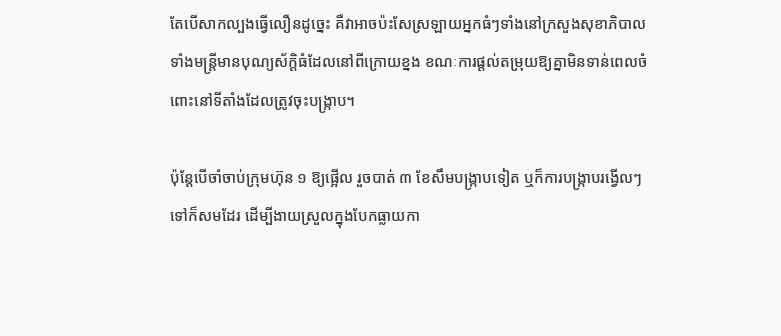តែបើសាកល្បងធ្វើលឿនដូច្នេះ គឺវាអាចប៉ះសែស្រឡាយអ្នកធំៗទាំងនៅក្រសួងសុខាភិបាលទាំងមន្ត្រីមានបុណ្យស័ក្ដិធំដែលនៅពីក្រោយខ្នង ខណៈការផ្ដល់តម្រុយឱ្យគ្នាមិនទាន់ពេលចំពោះនៅទីតាំងដែលត្រូវចុះបង្ក្រាប។

ប៉ុន្តែបើចាំចាប់ក្រុមហ៊ុន ១ ឱ្យផ្អើល រួចបាត់ ៣ ខែសឹមបង្ក្រាបទៀត ឬក៏ការបង្ក្រាបរង្វើលៗទៅក៏សមដែរ ដើម្បីងាយស្រួលក្នុងបែកធ្លាយកា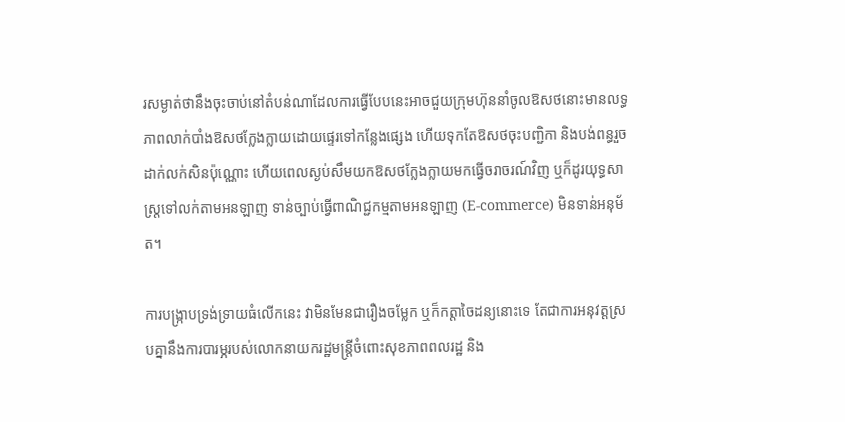រសម្ងាត់ថានឹងចុះចាប់នៅតំបន់ណាដែលការធ្វើបែបនេះអាចជួយក្រុមហ៊ុននាំចូលឱសថនោះមានលទ្ធភាពលាក់បាំងឱសថក្លែងក្លាយដោយផ្ទេរទៅកន្លែងផ្សេង ហើយទុកតែឱសថចុះបញ្ជិកា និងបង់ពន្ធរួចដាក់លក់សិនប៉ុណ្ណោះ ហើយពេលស្ងប់សឹមយកឱសថក្លែងក្លាយមកធ្វើចរាចរណ៍វិញ ឬក៏ដូរយុទ្ធសាស្ត្រទៅលក់តាមអនឡាញ ទាន់ច្បាប់ធ្វើពាណិជ្ជកម្មតាមអនឡាញ (E-commerce) មិនទាន់អនុម័ត។

ការបង្ក្រាបទ្រង់ទ្រាយធំលើកនេះ វាមិនមែនជារឿងចម្លែក ឬក៏កត្តាចៃដន្យនោះទេ តែជាការអនុវត្តស្របគ្នានឹងការបារម្ភរបស់លោកនាយករដ្ឋមន្ត្រីចំពោះសុខភាពពលរដ្ឋ និង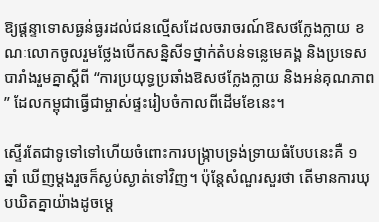ឱ្យផ្តន្ទាទោសធ្ងន់ធ្ងរដល់ជនល្មើសដែលចរាចរណ៍ឱសថក្លែងក្លាយ ខណៈលោកចូលរួមថ្លែងបើកសន្និសីទថ្នាក់តំបន់ទន្លេមេគង្គ និងប្រទេសបារាំងរួមគ្នាស្តីពី “ការប្រយុទ្ធប្រឆាំងឱសថក្លែងក្លាយ និងអន់គុណភាព” ដែលកម្ពុជាធ្វើជាម្ចាស់ផ្ទះរៀបចំកាលពីដើមខែនេះ។

ស្ទើរតែជាទូទៅទៅហើយចំពោះការបង្ក្រាបទ្រង់ទ្រាយធំបែបនេះគឺ ១ ឆ្នាំ ឃើញម្តងរួចក៏ស្ងប់ស្ងាត់ទៅវិញ។ ប៉ុន្តែសំណួរសួរថា តើមានការឃុបឃិតគ្នាយ៉ាងដូចម្តេ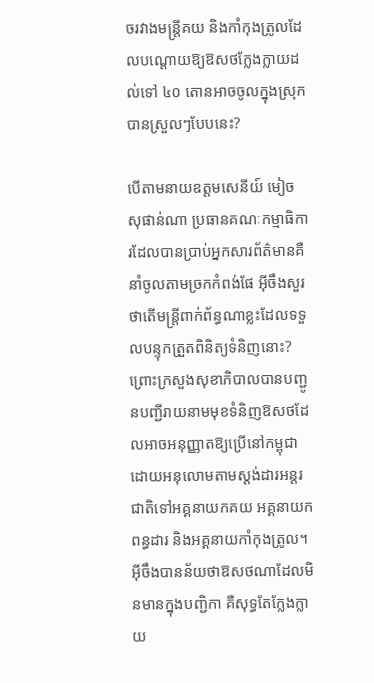ចរវាងមន្ត្រីគយ និងកាំកុងត្រូលដែលបណ្ដោយឱ្យឱសថក្លែងក្លាយដល់ទៅ ៤០ តោនអាចចូលក្នុងស្រុកបានស្រួលៗបែបនេះ?

បើតាមនាយឧត្តមសេនីយ៍ មៀច សុផាន់ណា ប្រធានគណៈកម្មាធិការដែលបានប្រាប់អ្នកសារព័ត៌មានគឺនាំចូលតាមច្រកកំពង់ផែ អ៊ីចឹងសួរថាតើមន្ត្រីពាក់ព័ន្ធណាខ្លះដែលទទួលបន្ទុកត្រួតពិនិត្យទំនិញនោះ? ព្រោះក្រសួងសុខាភិបាលបានបញ្ជូនបញ្ជីរាយនាមមុខទំនិញឱសថដែលអាចអនុញ្ញាតឱ្យប្រើនៅកម្ពុជាដោយអនុលោមតាមស្តង់ដារអន្តរជាតិទៅអគ្គនាយកគយ អគ្គនាយកពន្ធដារ និងអគ្គនាយកាំកុងត្រូល។ អ៊ីចឹងបានន័យថាឱសថណាដែលមិនមានក្នុងបញ្ជិកា គឺសុទ្ធតែក្លែងក្លាយ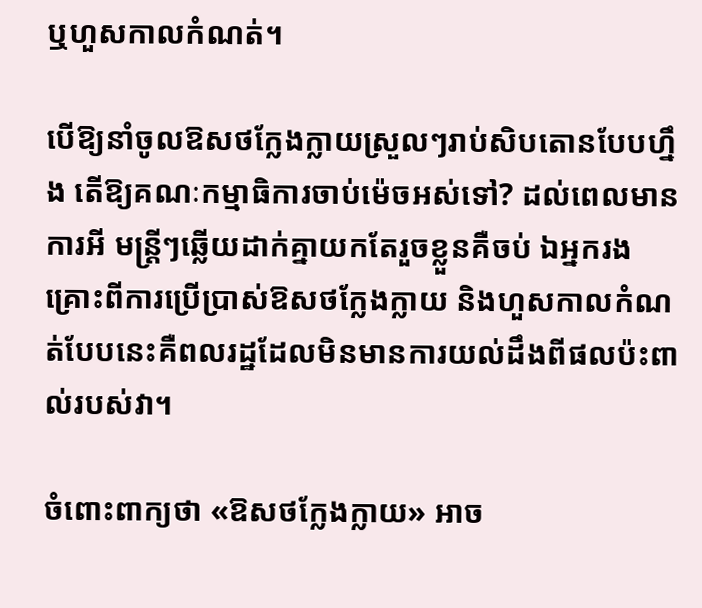ឬហួសកាលកំណត់។

បើឱ្យនាំចូលឱសថក្លែងក្លាយស្រួលៗរាប់សិបតោនបែបហ្នឹង តើឱ្យគណៈកម្មាធិការចាប់ម៉េចអស់ទៅ? ដល់ពេលមានការអី មន្ត្រីៗឆ្លើយដាក់គ្នាយកតែរួចខ្លួនគឺចប់ ឯអ្នករងគ្រោះពីការប្រើប្រាស់ឱសថក្លែងក្លាយ និងហួសកាលកំណត់បែបនេះគឺពលរដ្ឋដែលមិនមានការយល់ដឹងពីផលប៉ះពាល់របស់វា។

ចំពោះពាក្យថា «ឱសថក្លែងក្លាយ» អាច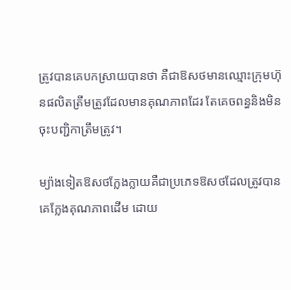ត្រូវបានគេបកស្រាយបានថា គឺជាឱសថមានឈ្មោះក្រុមហ៊ុនផលិតត្រឹមត្រូវដែលមានគុណភាពដែរ តែគេចពន្ធនិងមិនចុះបញ្ជិកាត្រឹមត្រូវ។

ម្យ៉ាងទៀតឱសថក្លែងក្លាយគឺជាប្រភេទឱសថដែលត្រូវបានគេក្លែងគុណភាពដើម ដោយ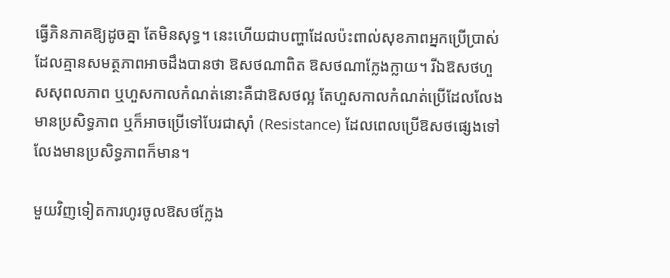ធ្វើភិនភាគឱ្យដូចគ្នា តែមិនសុទ្ធ។ នេះហើយជាបញ្ហាដែលប៉ះពាល់សុខភាពអ្នកប្រើប្រាស់ដែលគ្មានសមត្ថភាពអាចដឹងបានថា ឱសថណាពិត ឱសថណាក្លែងក្លាយ។ រីឯឱសថហួសសុពលភាព ឬហួសកាលកំណត់នោះគឺជាឱសថល្អ តែហួសកាលកំណត់ប្រើដែលលែងមានប្រសិទ្ធភាព ឬក៏អាចប្រើទៅបែរជាស៊ាំ (Resistance) ដែលពេលប្រើឱសថផ្សេងទៅលែងមានប្រសិទ្ធភាពក៏មាន។

មួយវិញទៀតការហូរចូលឱសថក្លែង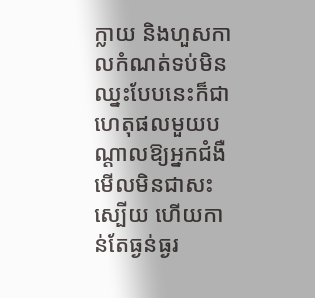ក្លាយ និងហួសកាលកំណត់ទប់មិនឈ្នះបែបនេះក៏ជាហេតុផលមួយបណ្តាលឱ្យអ្នកជំងឺមើលមិនជាសះស្បើយ ហើយកាន់តែធ្ងន់ធ្ងរ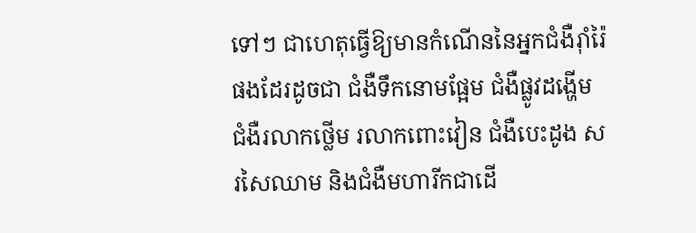ទៅៗ ជាហេតុធ្វើឱ្យមានកំណើននៃអ្នកជំងឺរ៉ាំរ៉ៃផងដែរដូចជា ជំងឺទឹកនោមផ្អែម ជំងឺផ្លូវដង្ហើម ជំងឺរលាកថ្លើម រលាកពោះវៀន ជំងឺបេះដូង សរសៃឈាម និងជំងឺមហារីកជាដើ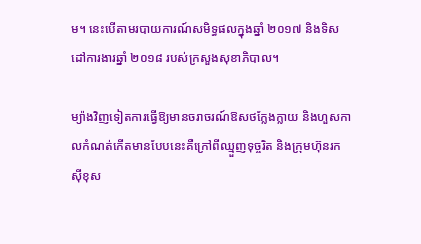ម។ នេះបើតាមរបាយការណ៍សមិទ្ធផលក្នុងឆ្នាំ ២០១៧ និងទិសដៅការងារឆ្នាំ ២០១៨ របស់ក្រសួងសុខាភិបាល។

ម្យ៉ាងវិញទៀតការធ្វើឱ្យមានចរាចរណ៍ឱសថក្លែងក្លាយ និងហួសកាលកំណត់កើតមានបែបនេះគឺក្រៅពីឈ្មួញទុច្ចរិត និងក្រុមហ៊ុនរកស៊ីខុស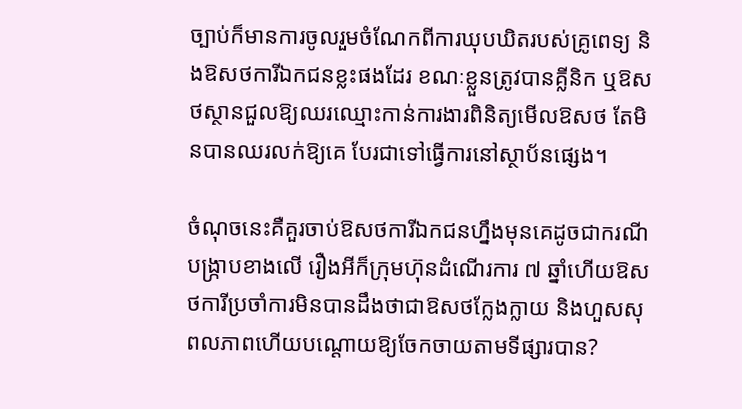ច្បាប់ក៏មានការចូលរួមចំណែកពីការឃុបឃិតរបស់គ្រូពេទ្យ និងឱសថការីឯកជនខ្លះផងដែរ ខណៈខ្លួនត្រូវបានគ្លីនិក ឬឱសថស្ថានជួលឱ្យឈរឈ្មោះកាន់ការងារពិនិត្យមើលឱសថ តែមិនបានឈរលក់ឱ្យគេ បែរជាទៅធ្វើការនៅស្ថាប័នផ្សេង។

ចំណុចនេះគឺគួរចាប់ឱសថការីឯកជនហ្នឹងមុនគេដូចជាករណីបង្ក្រាបខាងលើ រឿងអីក៏ក្រុមហ៊ុនដំណើរការ ៧ ឆ្នាំហើយឱសថការីប្រចាំការមិនបានដឹងថាជាឱសថក្លែងក្លាយ និងហួសសុពលភាពហើយបណ្ដោយឱ្យចែកចាយតាមទីផ្សារបាន?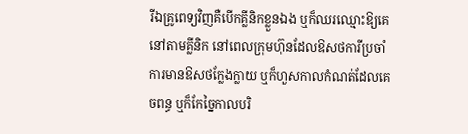រីឯគ្រូពេទ្យវិញគឺបើកគ្លីនិកខ្លួនឯង ឬក៏ឈរឈ្មោះឱ្យគេនៅតាមគ្លីនិក នៅពេលក្រុមហ៊ុនដែលឱសថការីប្រចាំការមានឱសថក្លែងក្លាយ ឬក៏ហួសកាលកំណត់ដែលគេចពន្ធ ឬក៏កែច្នៃកាលបរិ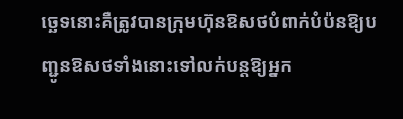ច្ឆេទនោះគឺត្រូវបានក្រុមហ៊ុនឱសថបំពាក់បំប៉នឱ្យបញ្ជូនឱសថទាំងនោះទៅលក់បន្តឱ្យអ្នក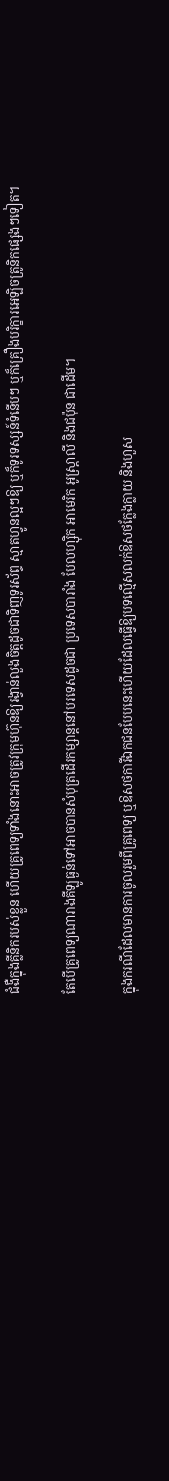ជំងឺក្នុងគ្លីនិករបស់ខ្លួន ហើយគ្រូពេទ្យទាំងនោះអាចត្រូវក្រុមហ៊ុនឱ្យរង្វាន់លួងចិត្តដូចជាទិញទូរស័ព្ទ ស្មាតហ្វូនល្អៗឱ្យ ឬក៏ទូរទស្សន៍ទំនើបៗ ឬក៏គ្រឿងបរិក្ខារអេឡិចត្រូនិកផ្សេងៗទៀត។

តែបើគ្រូពេទ្យណារាងគីឡូធ្ងន់ទៅអាចបានសំបុត្រដើរកម្សាន្តនៅបរទេសដូចជា ប្រទេសបារាំង បែលហ្ស៊ិក អាមេរិក អូស្ត្រាលី និងជប៉ុន ជាដើម។

ក្នុងករណីដែលមានការចូលរួមពីគ្រូពេទ្យ ឬឱសថការីឯកជនបែបនេះហើយដែលធ្វើឱ្យបទល្មើសលក់ឱសថក្លែងក្លាយ និងហួស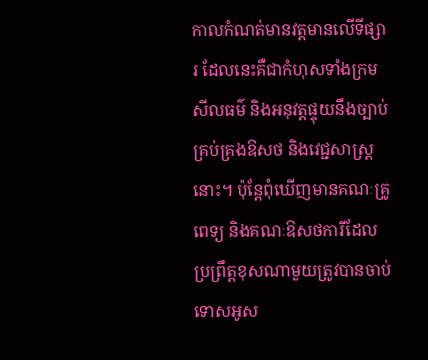កាលកំណត់មានវត្តមានលើទីផ្សារ ដែលនេះគឺជាកំហុសទាំងក្រមសីលធម៌ និងអនុវត្តផ្ទុយនឹងច្បាប់គ្រប់គ្រងឱសថ និងវេជ្ជសាស្ត្រនោះ។ ប៉ុន្តែពុំឃើញមានគណៈគ្រូពេទ្យ និងគណៈឱសថការីដែលប្រព្រឹត្តខុសណាមួយត្រូវបានចាប់ទោសអូស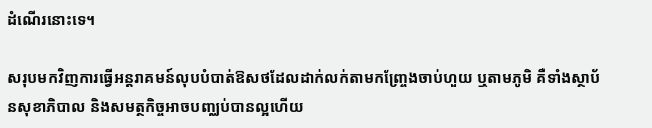ដំណើរនោះទេ។

សរុបមកវិញការធ្វើអន្តរាគមន៍លុបបំបាត់ឱសថដែលដាក់លក់តាមកញ្ច្រែងចាប់ហួយ ឬតាមភូមិ គឺទាំងស្ថាប័នសុខាភិបាល និងសមត្ថកិច្ចអាចបញ្ឈប់បានល្អហើយ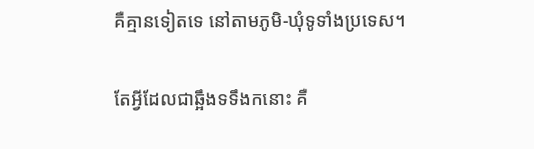គឺគ្មានទៀតទេ នៅតាមភូមិ-ឃុំទូទាំងប្រទេស។

តែអ្វីដែលជាឆ្អឹងទទឹងកនោះ គឺ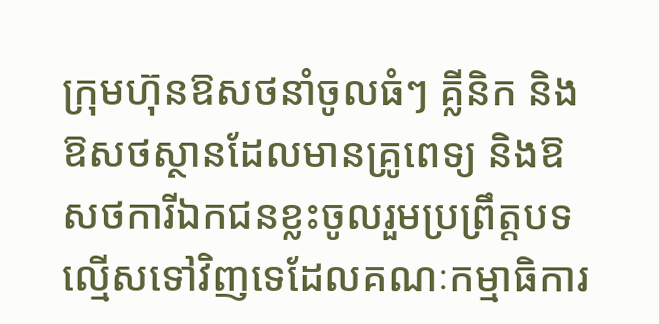ក្រុមហ៊ុនឱសថនាំចូលធំៗ គ្លីនិក និងឱសថស្ថានដែលមានគ្រូពេទ្យ និងឱសថការីឯកជនខ្លះចូលរួមប្រព្រឹត្តបទល្មើសទៅវិញទេដែលគណៈកម្មាធិការ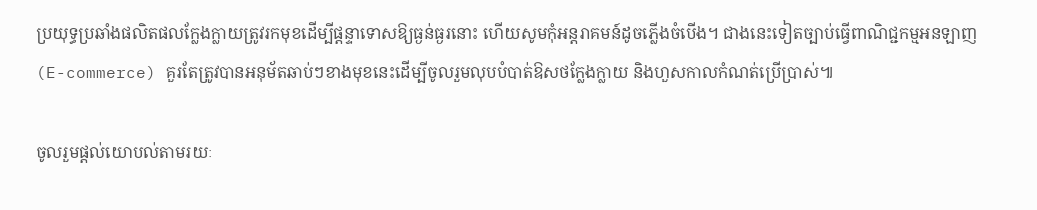ប្រយុទ្ធប្រឆាំងផលិតផលក្លែងក្លាយត្រូវរកមុខដើម្បីផ្តន្ទាទោសឱ្យធ្ងន់ធ្ងរនោះ ហើយសូមកុំអន្តរាគមន៍ដូចភ្លើងចំបើង។ ជាងនេះទៀតច្បាប់ធ្វើពាណិជ្ជកម្មអនឡាញ (E-commerce) គួរតែត្រូវបានអនុម័តឆាប់ៗខាងមុខនេះដើម្បីចូលរួមលុបបំបាត់ឱសថក្លែងក្លាយ និងហួសកាលកំណត់ប្រើប្រាស់៕

ចូលរួមផ្តល់យោបល់តាមរយៈ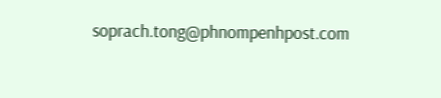soprach.tong@phnompenhpost.com